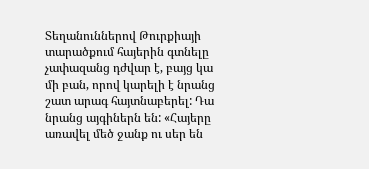Տեղանուններով Թուրքիայի տարածքում հայերին գտնելը չափազանց դժվար է, բայց կա մի բան, որով կարելի է նրանց շատ արագ հայտնաբերել: Դա նրանց այգիներն են: «Հայերը առավել մեծ ջանք ու սեր են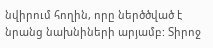նվիրում հողին, որը ներծծված է նրանց նախնիների արյամբ: Տիրոջ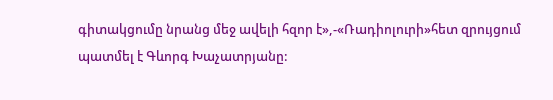գիտակցումը նրանց մեջ ավելի հզոր է»,-«Ռադիոլուրի»հետ զրույցում պատմել է Գևորգ Խաչատրյանը: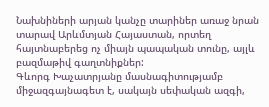Նախնիների արյան կանչը տարիներ առաջ նրան տարավ Արևմտյան Հայաստան, որտեղ հայտնաբերեց ոչ միայն պապական տունը, այլև բազմաթիվ գաղտնիքներ:
Գևորգ Խաչատրյանը մասնագիտությամբ միջազգայնագետ է, սակայն սեփական ազգի,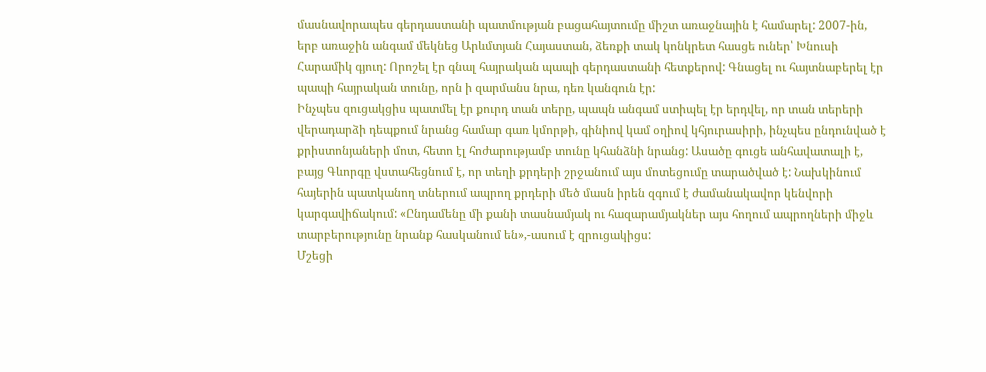մասնավորապես գերդաստանի պատմության բացահայտումը միշտ առաջնային է համարել: 2007-ին, երբ առաջին անգամ մեկնեց Արևմտյան Հայաստան, ձեռքի տակ կոնկրետ հասցե ուներ՝ Խնուսի Հարամիկ գյուղ: Որոշել էր գնալ հայրական պապի գերդաստանի հետքերով: Գնացել ու հայտնաբերել էր պապի հայրական տունը, որն ի զարմանս նրա, դեռ կանգուն էր:
Ինչպես զուցակցիս պատմել էր քուրդ տան տերը, պապն անգամ ստիպել էր երդվել, որ տան տերերի վերադարձի դեպքում նրանց համար գառ կմորթի, գինիով կամ օղիով կհյուրասիրի, ինչպես ընդունված է քրիստոնյաների մոտ, հետո էլ հոժարությամբ տունը կհանձնի նրանց: Ասածը գուցե անհավատալի է, բայց Գևորգը վստահեցնում է, որ տեղի քրդերի շրջանում այս մոտեցումը տարածված է: Նախկինում հայերին պատկանող տներում ապրող քրդերի մեծ մասն իրեն զգում է ժամանակավոր կենվորի կարգավիճակում: «Ընդամենը մի քանի տասնամյակ ու հազարամյակներ այս հողում ապրողների միջև տարբերությունը նրանք հասկանում են»,-ասում է զրուցակիցս:
Մշեցի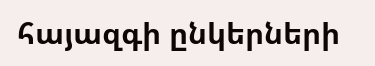հայազգի ընկերների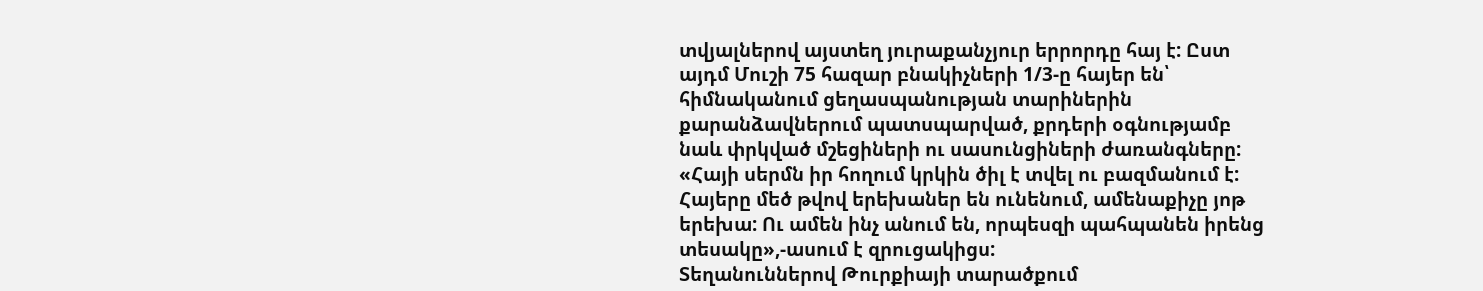տվյալներով այստեղ յուրաքանչյուր երրորդը հայ է: Ըստ այդմ Մուշի 75 հազար բնակիչների 1/3-ը հայեր են՝ հիմնականում ցեղասպանության տարիներին քարանձավներում պատսպարված, քրդերի օգնությամբ նաև փրկված մշեցիների ու սասունցիների ժառանգները: «Հայի սերմն իր հողում կրկին ծիլ է տվել ու բազմանում է: Հայերը մեծ թվով երեխաներ են ունենում, ամենաքիչը յոթ երեխա: Ու ամեն ինչ անում են, որպեսզի պահպանեն իրենց տեսակը»,-ասում է զրուցակիցս:
Տեղանուններով Թուրքիայի տարածքում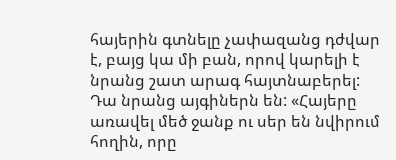հայերին գտնելը չափազանց դժվար է, բայց կա մի բան, որով կարելի է նրանց շատ արագ հայտնաբերել: Դա նրանց այգիներն են: «Հայերը առավել մեծ ջանք ու սեր են նվիրում հողին, որը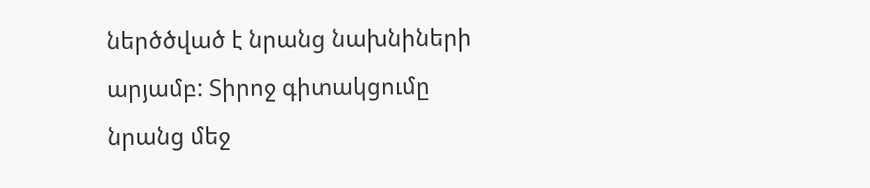ներծծված է նրանց նախնիների արյամբ: Տիրոջ գիտակցումը նրանց մեջ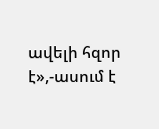ավելի հզոր է»,-ասում է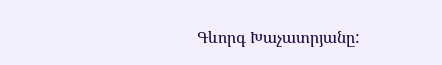Գևորգ Խաչատրյանը: